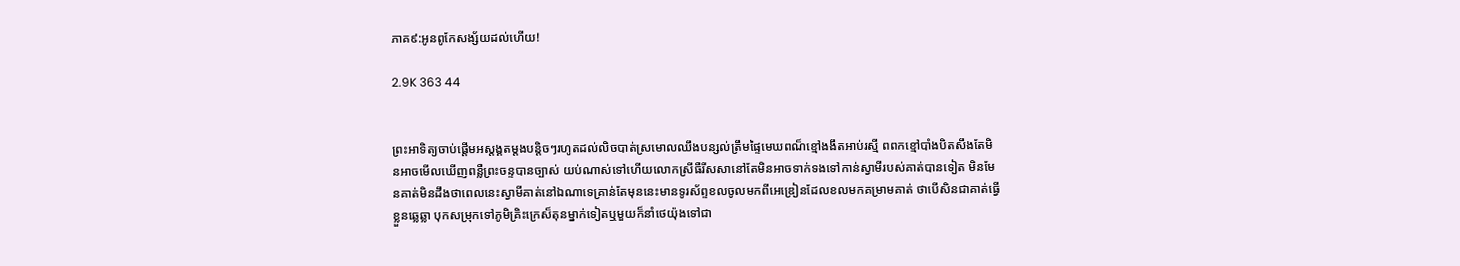ភាគ៩:អូនពូកែសង្ស័យដល់ហើយ!

2.9K 363 44


ព្រះអាទិត្យចាប់ផ្តើមអស្តង្គតម្តងបន្តិចៗរហូតដល់លិចបាត់ស្រមោលឈឹងបន្សល់ត្រឹមផ្ទៃមេឃពណ៏ខ្មៅងងឹតអាប់រស្មី ពពកខ្មៅបាំងបិតសឹងតែមិនអាចមើលឃើញពន្លឺព្រះចន្ទបានច្បាស់ យប់ណាស់ទៅហើយលោកស្រីធឺរីសសានៅតែមិនអាចទាក់ទងទៅកាន់ស្វាមីរបស់គាត់បានទៀត មិនមែនគាត់មិនដឹងថាពេលនេះស្វាមីគាត់នៅឯណាទេគ្រាន់តែមុននេះមានទូរស័ព្ទខលចូលមកពីអេឌ្រៀនដែលខលមកគម្រាមគាត់ ថាបើសិនជាគាត់ធ្វើខ្លួនឆ្លេឆ្លា បុកសម្រុកទៅភូមិគ្រិះក្រេស៏តុនម្នាក់ទៀតឬមួយក៏នាំថេយ៉ុងទៅជា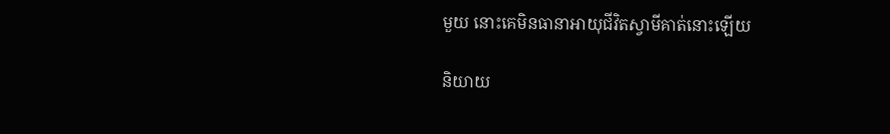មួយ នោះគេមិនធានាអាយុជីវិតស្វាមីគាត់នោះឡើយ

និយាយ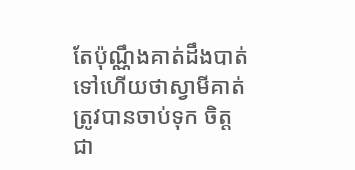តែប៉ុណ្ណឹងគាត់ដឹងបាត់ទៅហើយថាស្វាមីគាត់ត្រូវបានចាប់ទុក ចិត្តជា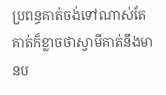ប្រពន្ធគាត់ចង់ទៅណាស់តែគាត់ក៏ខ្លាចថាស្វាមីគាត់នឹងមានប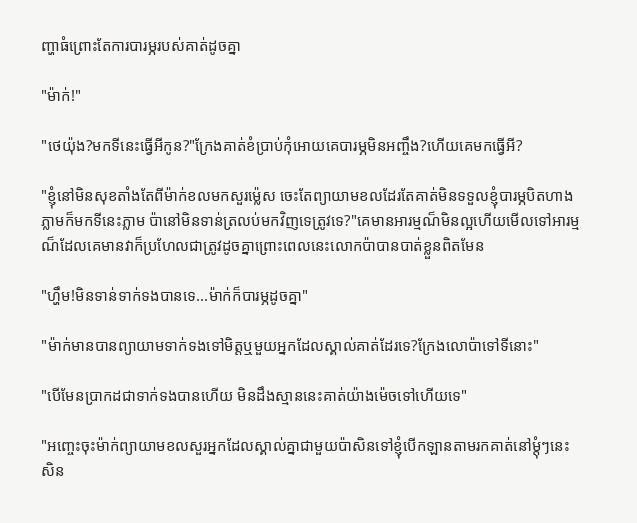ញ្ហាធំព្រោះតែការបារម្ភរបស់គាត់ដូចគ្នា

"ម៉ាក់!"

"ថេយ៉ុង?មកទីនេះធ្វើអីកូន?"ក្រែងគាត់ខំប្រាប់កុំអោយគេបារម្ភមិនអញ្ចឹង?ហើយគេមកធ្វើអី?

"ខ្ញុំនៅមិនសុខតាំងតែពីម៉ាក់ខលមកសួរម្ល៉េស ចេះតែព្យាយាមខលដែរតែគាត់មិនទទួលខ្ញុំបារម្ភបិតហាងភ្លាមក៏មកទីនេះភ្លាម ប៉ានៅមិនទាន់ត្រលប់មកវិញទេត្រូវទេ?"គេមានអារម្មណ៏មិនល្អហើយមើលទៅអារម្មណ៏ដែលគេមានវាក៏ប្រហែលជាត្រូវដូចគ្នាព្រោះពេលនេះលោកប៉ាបានបាត់ខ្លួនពិតមែន

"ហ្ហឹម!មិនទាន់ទាក់ទងបានទេ...ម៉ាក់ក៏បារម្ភដូចគ្នា"

"ម៉ាក់មានបានព្យាយាមទាក់ទងទៅមិត្តឬមួយអ្នកដែលស្គាល់គាត់ដែរទេ?ក្រែងលោប៉ាទៅទីនោះ"

"បើមែនប្រាកដជាទាក់ទងបានហើយ មិនដឹងស្មាននេះគាត់យ៉ាងម៉េចទៅហើយទេ"

"អញ្ចេះចុះម៉ាក់ព្យាយាមខលសួរអ្នកដែលស្គាល់គ្នាជាមួយប៉ាសិនទៅខ្ញុំបើកឡានតាមរកគាត់នៅម្តុំៗនេះសិន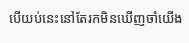បើយប់នេះនៅតែរកមិនឃើញចាំយើង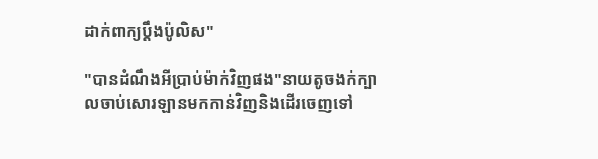ដាក់ពាក្យប្តឹងប៉ូលិស"

"បានដំណឹងអីប្រាប់ម៉ាក់វិញផង"នាយតូចងក់ក្បាលចាប់សោរឡានមកកាន់វិញនិងដើរចេញទៅ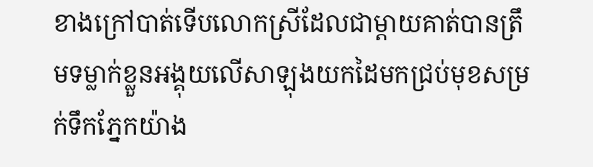ខាងក្រៅបាត់ទើបលោកស្រីដែលជាម្តាយគាត់បានត្រឹមទម្លាក់ខ្លួនអង្គុយលើសាឡុងយកដៃមកជ្រប់មុខសម្រក់ទឹកភ្នែកយ៉ាង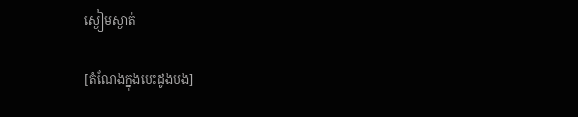ស្ងៀមស្ងាត់

[តំណែងក្នុងបេះដូងបង]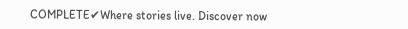COMPLETE✔Where stories live. Discover now